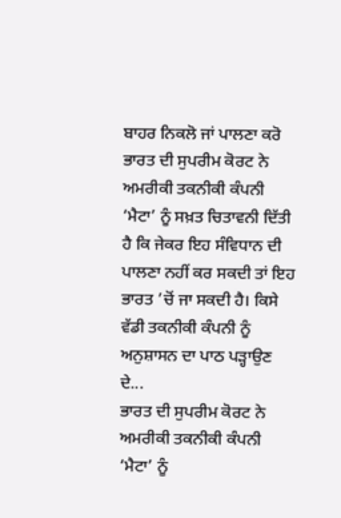ਬਾਹਰ ਨਿਕਲੋ ਜਾਂ ਪਾਲਣਾ ਕਰੋ
ਭਾਰਤ ਦੀ ਸੁਪਰੀਮ ਕੋਰਟ ਨੇ ਅਮਰੀਕੀ ਤਕਨੀਕੀ ਕੰਪਨੀ ‘ਮੈਟਾ’ ਨੂੰ ਸਖ਼ਤ ਚਿਤਾਵਨੀ ਦਿੱਤੀ ਹੈ ਕਿ ਜੇਕਰ ਇਹ ਸੰਵਿਧਾਨ ਦੀ ਪਾਲਣਾ ਨਹੀਂ ਕਰ ਸਕਦੀ ਤਾਂ ਇਹ ਭਾਰਤ ’ਚੋਂ ਜਾ ਸਕਦੀ ਹੈ। ਕਿਸੇ ਵੱਡੀ ਤਕਨੀਕੀ ਕੰਪਨੀ ਨੂੰ ਅਨੁਸ਼ਾਸਨ ਦਾ ਪਾਠ ਪੜ੍ਹਾਉਣ ਦੇ...
ਭਾਰਤ ਦੀ ਸੁਪਰੀਮ ਕੋਰਟ ਨੇ ਅਮਰੀਕੀ ਤਕਨੀਕੀ ਕੰਪਨੀ ‘ਮੈਟਾ’ ਨੂੰ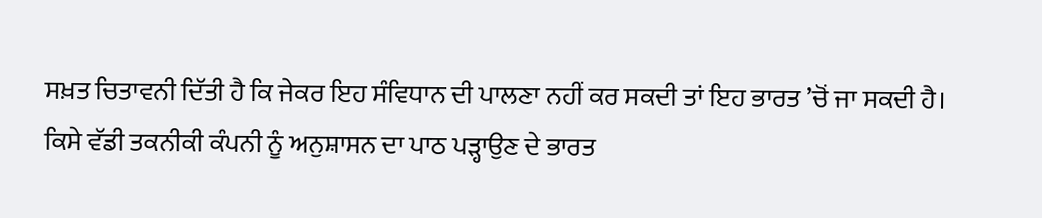ਸਖ਼ਤ ਚਿਤਾਵਨੀ ਦਿੱਤੀ ਹੈ ਕਿ ਜੇਕਰ ਇਹ ਸੰਵਿਧਾਨ ਦੀ ਪਾਲਣਾ ਨਹੀਂ ਕਰ ਸਕਦੀ ਤਾਂ ਇਹ ਭਾਰਤ ’ਚੋਂ ਜਾ ਸਕਦੀ ਹੈ। ਕਿਸੇ ਵੱਡੀ ਤਕਨੀਕੀ ਕੰਪਨੀ ਨੂੰ ਅਨੁਸ਼ਾਸਨ ਦਾ ਪਾਠ ਪੜ੍ਹਾਉਣ ਦੇ ਭਾਰਤ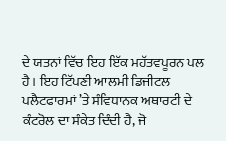ਦੇ ਯਤਨਾਂ ਵਿੱਚ ਇਹ ਇੱਕ ਮਹੱਤਵਪੂਰਨ ਪਲ ਹੈ। ਇਹ ਟਿੱਪਣੀ ਆਲਮੀ ਡਿਜੀਟਲ ਪਲੈਟਫਾਰਮਾਂ ’ਤੇ ਸੰਵਿਧਾਨਕ ਅਥਾਰਟੀ ਦੇ ਕੰਟਰੋਲ ਦਾ ਸੰਕੇਤ ਦਿੰਦੀ ਹੈ, ਜੋ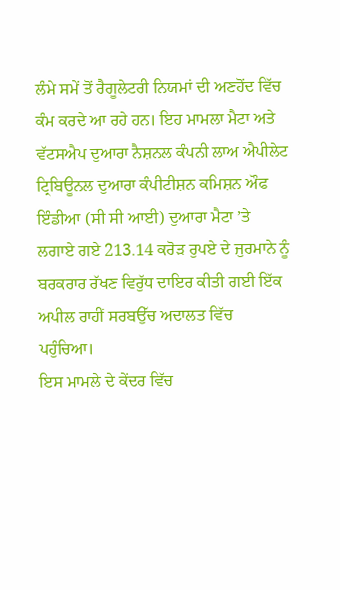ਲੰਮੇ ਸਮੇਂ ਤੋਂ ਰੈਗੂਲੇਟਰੀ ਨਿਯਮਾਂ ਦੀ ਅਣਹੋਂਦ ਵਿੱਚ ਕੰਮ ਕਰਦੇ ਆ ਰਹੇ ਹਨ। ਇਹ ਮਾਮਲਾ ਮੈਟਾ ਅਤੇ ਵੱਟਸਐਪ ਦੁਆਰਾ ਨੈਸ਼ਨਲ ਕੰਪਨੀ ਲਾਅ ਐਪੀਲੇਟ ਟ੍ਰਿਬਿਊਨਲ ਦੁਆਰਾ ਕੰਪੀਟੀਸ਼ਨ ਕਮਿਸ਼ਨ ਔਫ ਇੰਡੀਆ (ਸੀ ਸੀ ਆਈ) ਦੁਆਰਾ ਮੈਟਾ ’ਤੇ ਲਗਾਏ ਗਏ 213.14 ਕਰੋੜ ਰੁਪਏ ਦੇ ਜੁਰਮਾਨੇ ਨੂੰ ਬਰਕਰਾਰ ਰੱਖਣ ਵਿਰੁੱਧ ਦਾਇਰ ਕੀਤੀ ਗਈ ਇੱਕ ਅਪੀਲ ਰਾਹੀਂ ਸਰਬਉੱਚ ਅਦਾਲਤ ਵਿੱਚ ਪਹੁੰਚਿਆ।
ਇਸ ਮਾਮਲੇ ਦੇ ਕੇਂਦਰ ਵਿੱਚ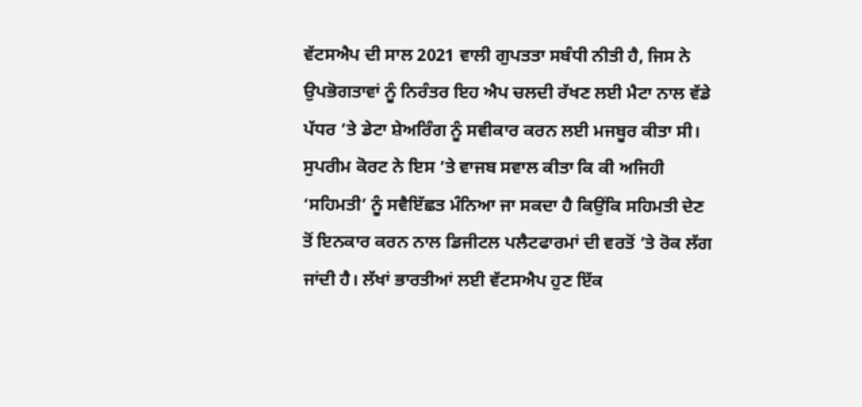ਵੱਟਸਐਪ ਦੀ ਸਾਲ 2021 ਵਾਲੀ ਗੁਪਤਤਾ ਸਬੰਧੀ ਨੀਤੀ ਹੈ, ਜਿਸ ਨੇ ਉਪਭੋਗਤਾਵਾਂ ਨੂੰ ਨਿਰੰਤਰ ਇਹ ਐਪ ਚਲਦੀ ਰੱਖਣ ਲਈ ਮੈਟਾ ਨਾਲ ਵੱਡੇ ਪੱਧਰ ’ਤੇ ਡੇਟਾ ਸ਼ੇਅਰਿੰਗ ਨੂੰ ਸਵੀਕਾਰ ਕਰਨ ਲਈ ਮਜਬੂਰ ਕੀਤਾ ਸੀ। ਸੁਪਰੀਮ ਕੋਰਟ ਨੇ ਇਸ ’ਤੇ ਵਾਜਬ ਸਵਾਲ ਕੀਤਾ ਕਿ ਕੀ ਅਜਿਹੀ ‘ਸਹਿਮਤੀ’ ਨੂੰ ਸਵੈਇੱਛਤ ਮੰਨਿਆ ਜਾ ਸਕਦਾ ਹੈ ਕਿਉਂਕਿ ਸਹਿਮਤੀ ਦੇਣ ਤੋਂ ਇਨਕਾਰ ਕਰਨ ਨਾਲ ਡਿਜੀਟਲ ਪਲੈਟਫਾਰਮਾਂ ਦੀ ਵਰਤੋਂ ’ਤੇ ਰੋਕ ਲੱਗ ਜਾਂਦੀ ਹੈ। ਲੱਖਾਂ ਭਾਰਤੀਆਂ ਲਈ ਵੱਟਸਐਪ ਹੁਣ ਇੱਕ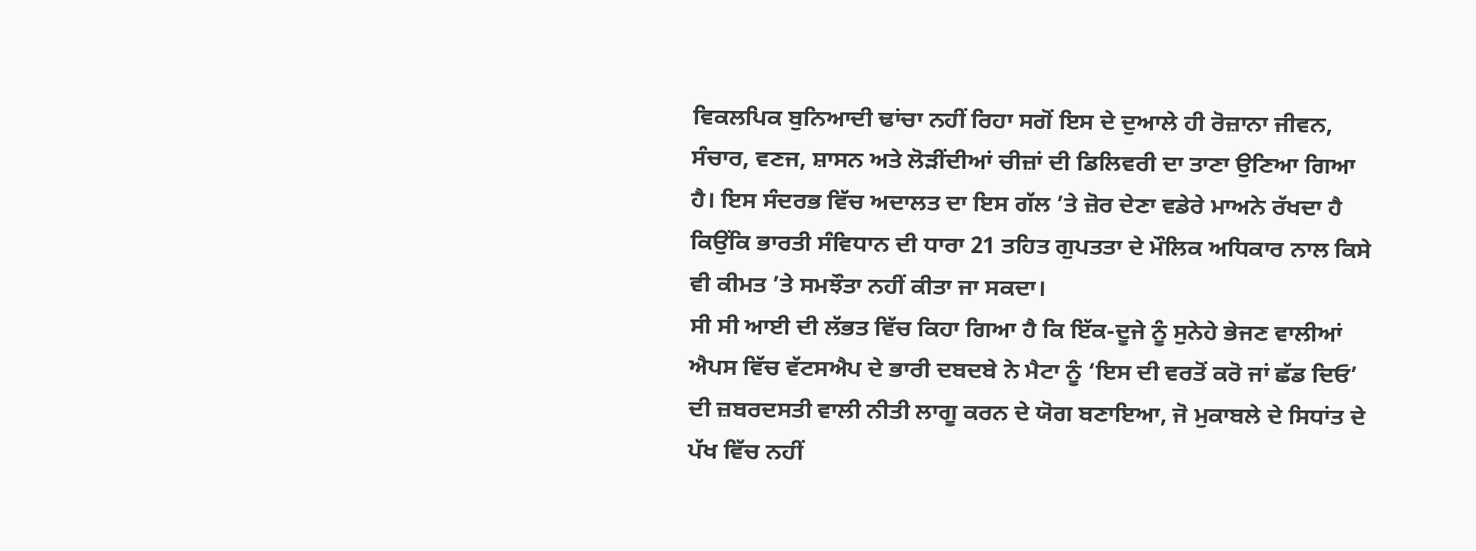ਵਿਕਲਪਿਕ ਬੁਨਿਆਦੀ ਢਾਂਚਾ ਨਹੀਂ ਰਿਹਾ ਸਗੋਂ ਇਸ ਦੇ ਦੁਆਲੇ ਹੀ ਰੋਜ਼ਾਨਾ ਜੀਵਨ, ਸੰਚਾਰ, ਵਣਜ, ਸ਼ਾਸਨ ਅਤੇ ਲੋੜੀਂਦੀਆਂ ਚੀਜ਼ਾਂ ਦੀ ਡਿਲਿਵਰੀ ਦਾ ਤਾਣਾ ਉਣਿਆ ਗਿਆ ਹੈ। ਇਸ ਸੰਦਰਭ ਵਿੱਚ ਅਦਾਲਤ ਦਾ ਇਸ ਗੱਲ ’ਤੇ ਜ਼ੋਰ ਦੇਣਾ ਵਡੇਰੇ ਮਾਅਨੇ ਰੱਖਦਾ ਹੈ ਕਿਉਂਕਿ ਭਾਰਤੀ ਸੰਵਿਧਾਨ ਦੀ ਧਾਰਾ 21 ਤਹਿਤ ਗੁਪਤਤਾ ਦੇ ਮੌਲਿਕ ਅਧਿਕਾਰ ਨਾਲ ਕਿਸੇ ਵੀ ਕੀਮਤ ’ਤੇ ਸਮਝੌਤਾ ਨਹੀਂ ਕੀਤਾ ਜਾ ਸਕਦਾ।
ਸੀ ਸੀ ਆਈ ਦੀ ਲੱਭਤ ਵਿੱਚ ਕਿਹਾ ਗਿਆ ਹੈ ਕਿ ਇੱਕ-ਦੂਜੇ ਨੂੰ ਸੁਨੇਹੇ ਭੇਜਣ ਵਾਲੀਆਂ ਐਪਸ ਵਿੱਚ ਵੱਟਸਐਪ ਦੇ ਭਾਰੀ ਦਬਦਬੇ ਨੇ ਮੈਟਾ ਨੂੰ ‘ਇਸ ਦੀ ਵਰਤੋਂ ਕਰੋ ਜਾਂ ਛੱਡ ਦਿਓ’ ਦੀ ਜ਼ਬਰਦਸਤੀ ਵਾਲੀ ਨੀਤੀ ਲਾਗੂ ਕਰਨ ਦੇ ਯੋਗ ਬਣਾਇਆ, ਜੋ ਮੁਕਾਬਲੇ ਦੇ ਸਿਧਾਂਤ ਦੇ ਪੱਖ ਵਿੱਚ ਨਹੀਂ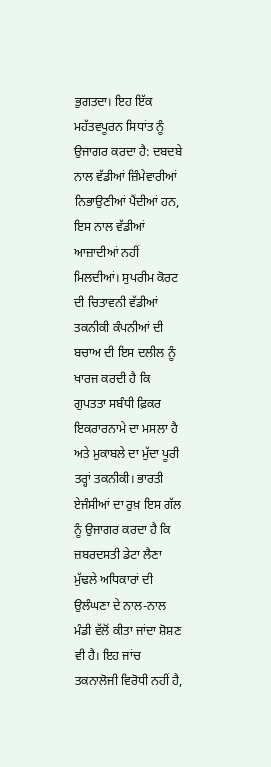ਭੁਗਤਦਾ। ਇਹ ਇੱਕ ਮਹੱਤਵਪੂਰਨ ਸਿਧਾਂਤ ਨੂੰ ਉਜਾਗਰ ਕਰਦਾ ਹੈ: ਦਬਦਬੇ ਨਾਲ ਵੱਡੀਆਂ ਜ਼ਿੰਮੇਵਾਰੀਆਂ ਨਿਭਾਉਣੀਆਂ ਪੈਂਦੀਆਂ ਹਨ, ਇਸ ਨਾਲ ਵੱਡੀਆਂ ਆਜ਼ਾਦੀਆਂ ਨਹੀਂ ਮਿਲਦੀਆਂ। ਸੁਪਰੀਮ ਕੋਰਟ ਦੀ ਚਿਤਾਵਨੀ ਵੱਡੀਆਂ ਤਕਨੀਕੀ ਕੰਪਨੀਆਂ ਦੀ ਬਚਾਅ ਦੀ ਇਸ ਦਲੀਲ ਨੂੰ ਖਾਰਜ ਕਰਦੀ ਹੈ ਕਿ ਗੁਪਤਤਾ ਸਬੰਧੀ ਫ਼ਿਕਰ ਇਕਰਾਰਨਾਮੇ ਦਾ ਮਸਲਾ ਹੈ ਅਤੇ ਮੁਕਾਬਲੇ ਦਾ ਮੁੱਦਾ ਪੂਰੀ ਤਰ੍ਹਾਂ ਤਕਨੀਕੀ। ਭਾਰਤੀ ਏਜੰਸੀਆਂ ਦਾ ਰੁਖ਼ ਇਸ ਗੱਲ ਨੂੰ ਉਜਾਗਰ ਕਰਦਾ ਹੈ ਕਿ ਜ਼ਬਰਦਸਤੀ ਡੇਟਾ ਲੈਣਾ ਮੁੱਢਲੇ ਅਧਿਕਾਰਾਂ ਦੀ ਉਲੰਘਣਾ ਦੇ ਨਾਲ-ਨਾਲ ਮੰਡੀ ਵੱਲੋਂ ਕੀਤਾ ਜਾਂਦਾ ਸ਼ੋਸ਼ਣ ਵੀ ਹੈ। ਇਹ ਜਾਂਚ ਤਕਨਾਲੋਜੀ ਵਿਰੋਧੀ ਨਹੀਂ ਹੈ,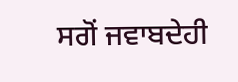ਸਗੋਂ ਜਵਾਬਦੇਹੀ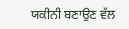ਯਕੀਨੀ ਬਣਾਉਣ ਵੱਲ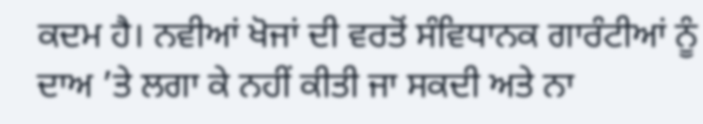ਕਦਮ ਹੈ। ਨਵੀਆਂ ਖੋਜਾਂ ਦੀ ਵਰਤੋਂ ਸੰਵਿਧਾਨਕ ਗਾਰੰਟੀਆਂ ਨੂੰ ਦਾਅ ’ਤੇ ਲਗਾ ਕੇ ਨਹੀਂ ਕੀਤੀ ਜਾ ਸਕਦੀ ਅਤੇ ਨਾ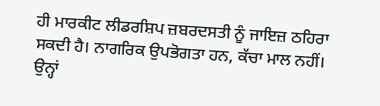ਹੀ ਮਾਰਕੀਟ ਲੀਡਰਸ਼ਿਪ ਜ਼ਬਰਦਸਤੀ ਨੂੰ ਜਾਇਜ਼ ਠਹਿਰਾ ਸਕਦੀ ਹੈ। ਨਾਗਰਿਕ ਉਪਭੋਗਤਾ ਹਨ, ਕੱਚਾ ਮਾਲ ਨਹੀਂ। ਉਨ੍ਹਾਂ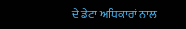ਦੇ ਡੇਟਾ ਅਧਿਕਾਰਾਂ ਨਾਲ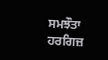ਸਮਝੌਤਾ ਹਰਗਿਜ਼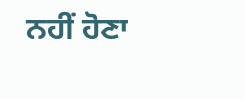ਨਹੀਂ ਹੋਣਾ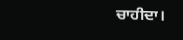ਚਾਹੀਦਾ।